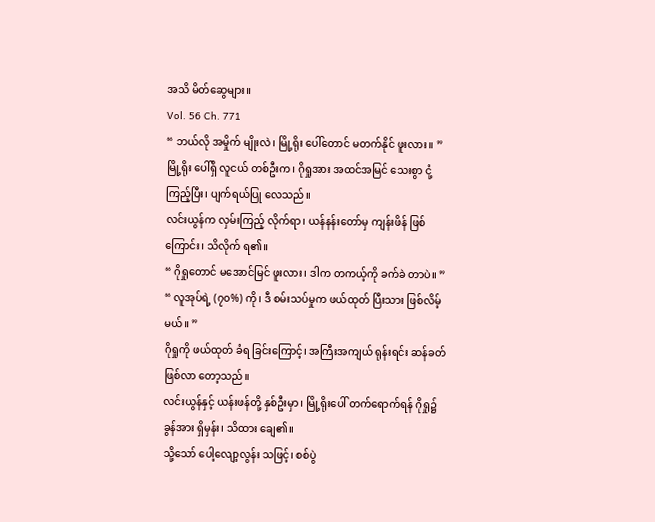အသိ မိတ်ဆွေများ။
Vol. 56 Ch. 771
“ ဘယ်လို အမှိုက် မျိုးလဲ၊ မြို့ရိုး ပေါ်တောင် မတက်နိုင် ဖူးလား။ ”
မြို့ရိုး ပေါ်ရှိ လူငယ် တစ်ဦးက၊ ဂိုရှုအား အထင်အမြင် သေးစွာ ငုံ့ကြည့်ပြီး၊ ပျက်ရယ်ပြု လေသည်။
လင်းယွန်က လှမ်းကြည့် လိုက်ရာ၊ ယန်နန်းတော်မှ ကျန်းဖိန် ဖြစ်ကြောင်း၊ သိလိုက် ရ၏။
“ ဂိုရှုတောင် မအောင်မြင် ဖူးလား၊ ဒါက တကယ့်ကို ခက်ခဲ တာပဲ။ ”
“ လူအုပ်ရဲ့ (၇၀%) ကို၊ ဒီ စမ်းသပ်မှုက ဖယ်ထုတ် ပြီးသား ဖြစ်လိမ့်မယ်။ ”
ဂိုရှုကို ဖယ်ထုတ် ခံရ ခြင်းကြောင့်၊ အကြီးအကျယ် ရုန်းရင်း ဆန်ခတ် ဖြစ်လာ တော့သည်။
လင်းယွန်နှင့် ယန်းဖန်တို့ နှစ်ဦးမှာ၊ မြို့ရိုးပေါ် တက်ရောက်ရန် ဂိုရှု၌ ခွန်အား ရှိမှန်း၊ သိထား ချေ၏။
သို့သော် ပေါ့လျော့လွန်း သဖြင့်၊ စစ်ပွဲ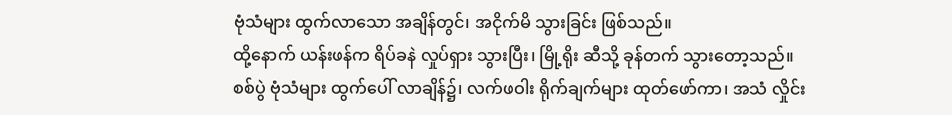ဗုံသံများ ထွက်လာသော အချိန်တွင်၊ အငိုက်မိ သွားခြင်း ဖြစ်သည်။
ထို့နောက် ယန်းဖန်က ရိပ်ခနဲ လှုပ်ရှား သွားပြီး၊ မြို့ရိုး ဆီသို့ ခုန်တက် သွားတော့သည်။
စစ်ပွဲ ဗုံသံများ ထွက်ပေါ် လာချိန်၌၊ လက်ဖဝါး ရိုက်ချက်များ ထုတ်ဖော်ကာ၊ အသံ လှိုင်း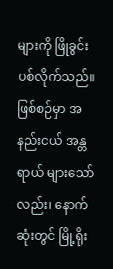များကို ဖြိုခွင်း ပစ်လိုက်သည်။
ဖြစ်စဉ်မှာ အနည်းငယ် အန္တရာယ် များသော်လည်း၊ နောက်ဆုံးတွင် မြို့ရိုး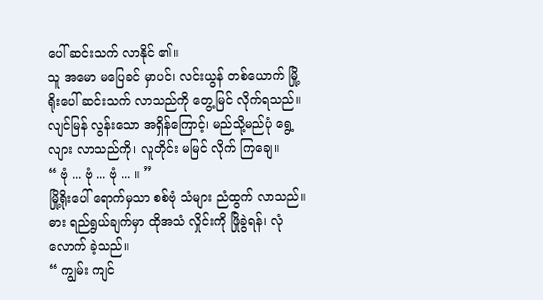ပေါ် ဆင်းသက် လာနိုင် ၏။
သူ အမော မပြေခင် မှာပင်၊ လင်းယွန် တစ်ယောက် မြို့ရိုးပေါ် ဆင်းသက် လာသည်ကို တွေ့မြင် လိုက်ရသည်။
လျင်မြန် လွန်းသော အရှိန်ကြောင့်၊ မည်သို့မည်ပုံ ရွေ့လျား လာသည်ကို၊ လူတိုင်း မမြင် လိုက် ကြချေ။
“ ဗုံ ... ဗုံ ... ဗုံ ... ။ ”
မြို့ရိုးပေါ် ရောက်မှသာ စစ်ဗုံ သံများ ညံထွက် လာသည်။ ဓား ရည်ရွယ်ချက်မှာ ထိုအသံ လှိုင်းကို ဖြိုခွဲရန်၊ လုံလောက် ခဲ့သည်။
“ ကျွမ်း ကျင်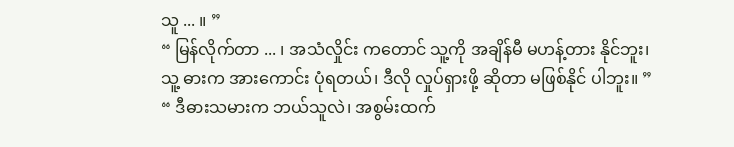သူ ... ။ ”
“ မြန်လိုက်တာ ... ၊ အသံလှိုင်း ကတောင် သူ့ကို အချိန်မီ မဟန့်တား နိုင်ဘူး၊ သူ့ ဓားက အားကောင်း ပုံရတယ်၊ ဒီလို လှုပ်ရှားဖို့ ဆိုတာ မဖြစ်နိုင် ပါဘူး။ ”
“ ဒီဓားသမားက ဘယ်သူလဲ၊ အစွမ်းထက်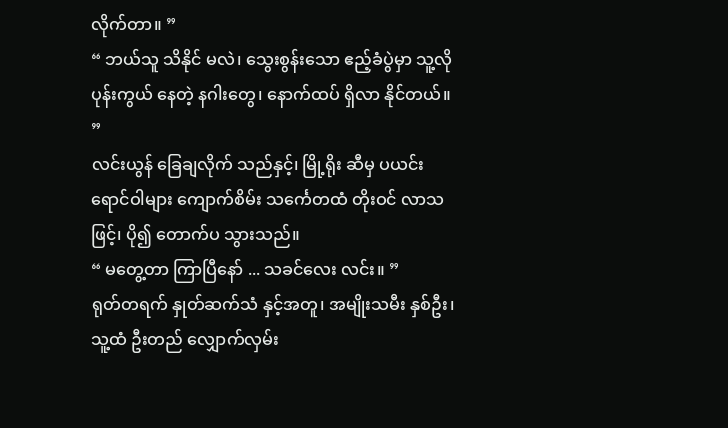လိုက်တာ။ ”
“ ဘယ်သူ သိနိုင် မလဲ၊ သွေးစွန်းသော ဧည့်ခံပွဲမှာ သူ့လို ပုန်းကွယ် နေတဲ့ နဂါးတွေ၊ နောက်ထပ် ရှိလာ နိုင်တယ်။ ”
လင်းယွန် ခြေချလိုက် သည်နှင့်၊ မြို့ရိုး ဆီမှ ပယင်း ရောင်ဝါများ ကျောက်စိမ်း သင်္ကေတထံ တိုးဝင် လာသဖြင့်၊ ပို၍ တောက်ပ သွားသည်။
“ မတွေ့တာ ကြာပြီနော် ... သခင်လေး လင်း။ ”
ရုတ်တရက် နှုတ်ဆက်သံ နှင့်အတူ၊ အမျိုးသမီး နှစ်ဦး၊ သူ့ထံ ဦးတည် လျှောက်လှမ်း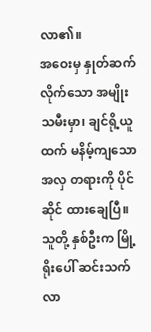လာ၏။
အဝေးမှ နှုတ်ဆက် လိုက်သော အမျိုးသမီးမှာ၊ ချင်ရို့ယူထက် မနိမ့်ကျသော အလှ တရားကို ပိုင်ဆိုင် ထားချေပြီ။
သူတို့ နှစ်ဦးက မြို့ရိုးပေါ် ဆင်းသက် လာ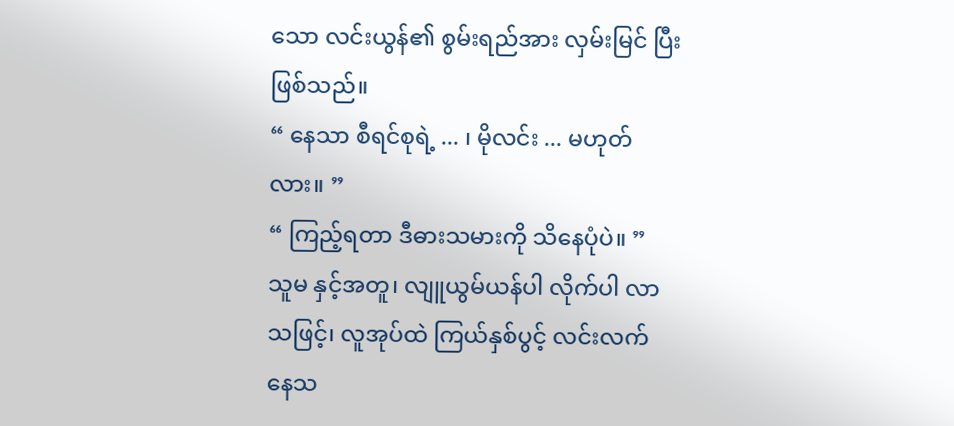သော လင်းယွန်၏ စွမ်းရည်အား လှမ်းမြင် ပြီး ဖြစ်သည်။
“ နေသာ စီရင်စုရဲ့ ... ၊ မိုလင်း ... မဟုတ်လား။ ”
“ ကြည့်ရတာ ဒီဓားသမားကို သိနေပုံပဲ။ ”
သူမ နှင့်အတူ၊ လျူယွမ်ယန်ပါ လိုက်ပါ လာသဖြင့်၊ လူအုပ်ထဲ ကြယ်နှစ်ပွင့် လင်းလက် နေသ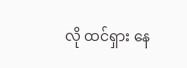လို ထင်ရှား နေ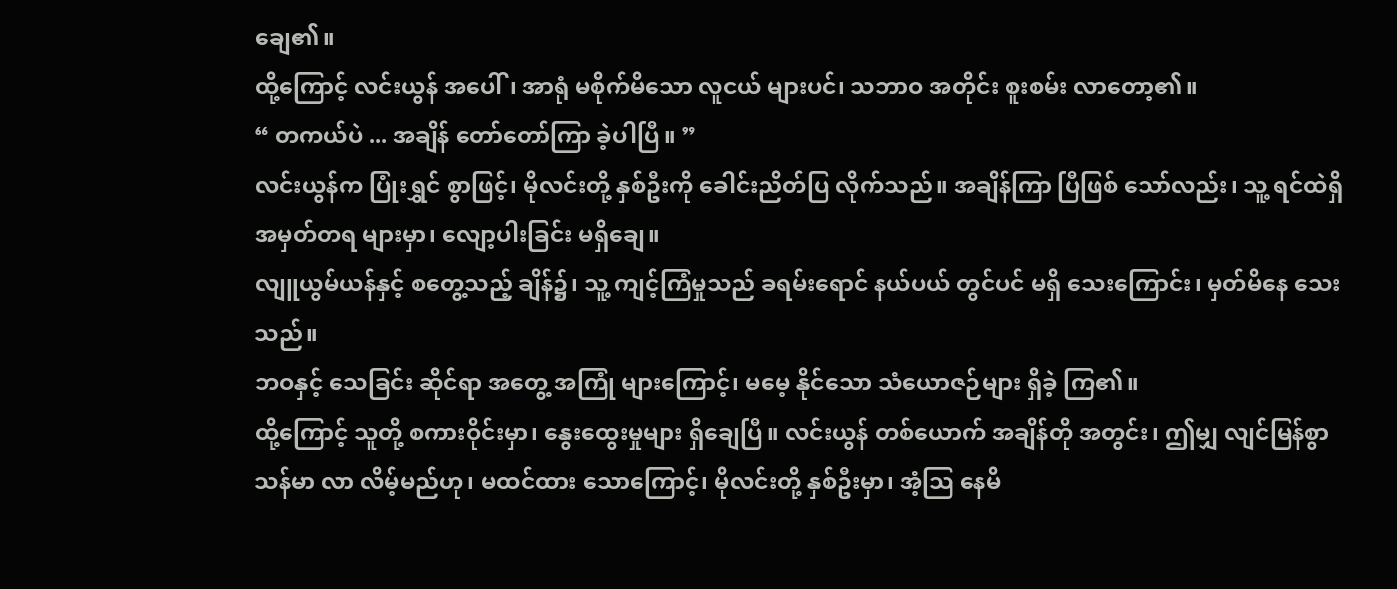ချေ၏။
ထို့ကြောင့် လင်းယွန် အပေါ်၊ အာရုံ မစိုက်မိသော လူငယ် များပင်၊ သဘာဝ အတိုင်း စူးစမ်း လာတော့၏။
“ တကယ်ပဲ ... အချိန် တော်တော်ကြာ ခဲ့ပါပြီ။ ”
လင်းယွန်က ပြုံးရွှင် စွာဖြင့်၊ မိုလင်းတို့ နှစ်ဦးကို ခေါင်းညိတ်ပြ လိုက်သည်။ အချိန်ကြာ ပြီဖြစ် သော်လည်း၊ သူ့ ရင်ထဲရှိ အမှတ်တရ များမှာ၊ လျော့ပါးခြင်း မရှိချေ။
လျူယွမ်ယန်နှင့် စတွေ့သည့် ချိန်၌၊ သူ့ ကျင့်ကြံမှုသည် ခရမ်းရောင် နယ်ပယ် တွင်ပင် မရှိ သေးကြောင်း၊ မှတ်မိနေ သေးသည်။
ဘဝနှင့် သေခြင်း ဆိုင်ရာ အတွေ့ အကြုံ များကြောင့်၊ မမေ့ နိုင်သော သံယောဇဉ်များ ရှိခဲ့ ကြ၏။
ထို့ကြောင့် သူတို့ စကားဝိုင်းမှာ၊ နွေးထွေးမှုများ ရှိချေပြီ။ လင်းယွန် တစ်ယောက် အချိန်တို အတွင်း၊ ဤမျှ လျင်မြန်စွာ သန်မာ လာ လိမ့်မည်ဟု၊ မထင်ထား သောကြောင့်၊ မိုလင်းတို့ နှစ်ဦးမှာ၊ အံ့သြ နေမိ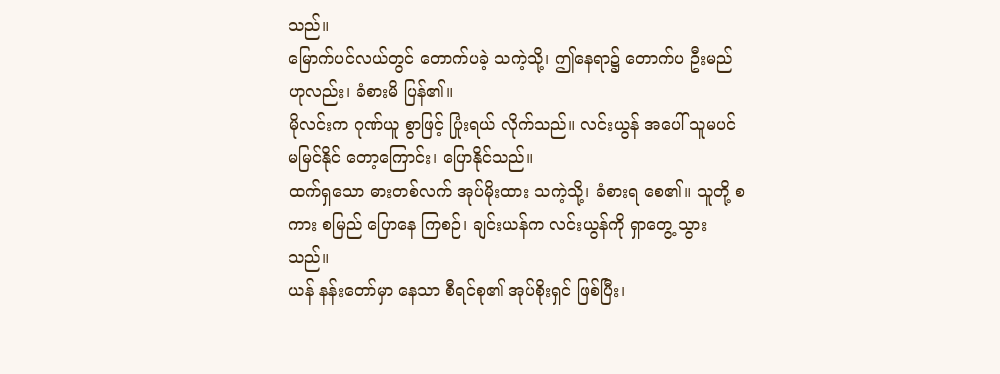သည်။
မြောက်ပင်လယ်တွင် တောက်ပခဲ့ သကဲ့သို့၊ ဤနေရာ၌ တောက်ပ ဦးမည် ဟုလည်း၊ ခံစားမိ ပြန်၏။
မိုလင်းက ဂုဏ်ယူ စွာဖြင့် ပြုံးရယ် လိုက်သည်။ လင်းယွန် အပေါ် သူမပင် မမြင်နိုင် တော့ကြောင်း၊ ပြောနိုင်သည်။
ထက်ရှသော ဓားတစ်လက် အုပ်မိုးထား သကဲ့သို့၊ ခံစားရ စေ၏။ သူတို့ စကား စမြည် ပြောနေ ကြစဉ်၊ ချင်းယန်က လင်းယွန်ကို ရှာတွေ့ သွားသည်။
ယန် နန်းတော်မှာ နေသာ စီရင်စု၏ အုပ်စိုးရှင် ဖြစ်ပြီး၊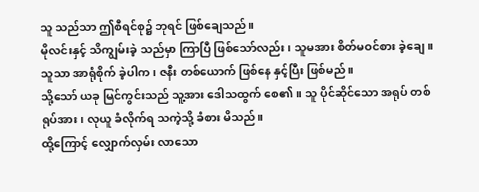သူ သည်သာ ဤစီရင်စု၌ ဘုရင် ဖြစ်ချေသည်။
မိုလင်းနှင့် သိကျွမ်းခဲ့ သည်မှာ ကြာပြီ ဖြစ်သော်လည်း၊ သူမအား စိတ်မဝင်စား ခဲ့ချေ။ သူသာ အာရုံစိုက် ခဲ့ပါက၊ ဇနီး တစ်ယောက် ဖြစ်နေ နှင့်ပြီး ဖြစ်မည်။
သို့သော် ယခု မြင်ကွင်းသည် သူ့အား ဒေါသထွက် စေ၏။ သူ ပိုင်ဆိုင်သော အရုပ် တစ်ရုပ်အား၊ လုယူ ခံလိုက်ရ သကဲ့သို့ ခံစား မိသည်။
ထို့ကြောင့် လျှောက်လှမ်း လာသော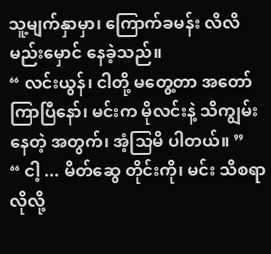သူ့မျက်နှာမှာ၊ ကြောက်ခမန်း လိလိ မည်းမှောင် နေခဲ့သည်။
“ လင်းယွန်၊ ငါတို့ မတွေ့တာ အတော် ကြာပြီနော်၊ မင်းက မိုလင်းနဲ့ သိကျွမ်း နေတဲ့ အတွက်၊ အံ့သြမိ ပါတယ်။ ”
“ ငါ့ ... မိတ်ဆွေ တိုင်းကို၊ မင်း သိစရာ လိုလို့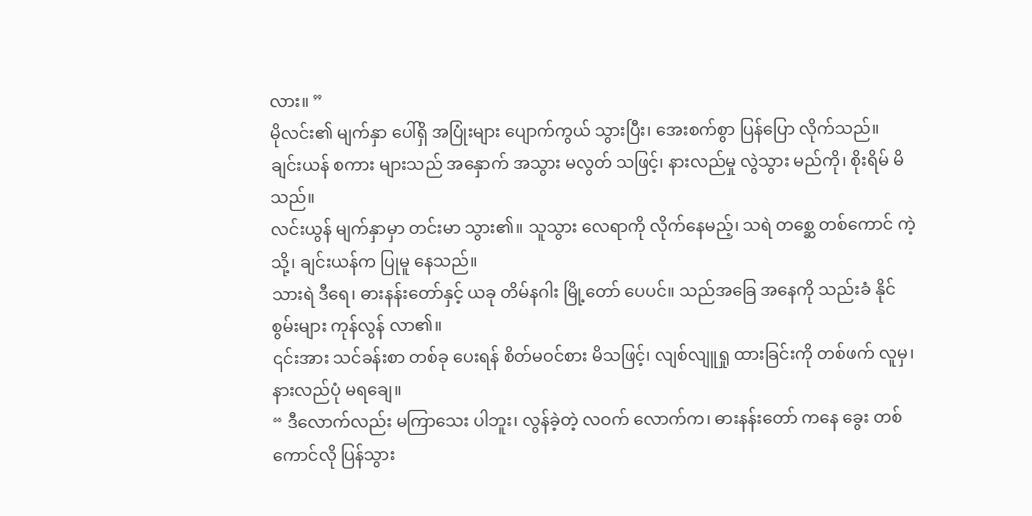လား။ ”
မိုလင်း၏ မျက်နှာ ပေါ်ရှိ အပြုံးများ ပျောက်ကွယ် သွားပြီး၊ အေးစက်စွာ ပြန်ပြော လိုက်သည်။
ချင်းယန် စကား များသည် အနှောက် အသွား မလွတ် သဖြင့်၊ နားလည်မှု လွဲသွား မည်ကို၊ စိုးရိမ် မိသည်။
လင်းယွန် မျက်နှာမှာ တင်းမာ သွား၏။ သူသွား လေရာကို လိုက်နေမည့်၊ သရဲ တစ္ဆေ တစ်ကောင် ကဲ့သို့၊ ချင်းယန်က ပြုမူ နေသည်။
သားရဲ ဒီရေ၊ ဓားနန်းတော်နှင့် ယခု တိမ်နဂါး မြို့တော် ပေပင်။ သည်အခြေ အနေကို သည်းခံ နိုင်စွမ်းများ ကုန်လွန် လာ၏။
၎င်းအား သင်ခန်းစာ တစ်ခု ပေးရန် စိတ်မဝင်စား မိသဖြင့်၊ လျစ်လျူရှု ထားခြင်းကို တစ်ဖက် လူမှ၊ နားလည်ပုံ မရချေ။
“ ဒီလောက်လည်း မကြာသေး ပါဘူး၊ လွန်ခဲ့တဲ့ လဝက် လောက်က၊ ဓားနန်းတော် ကနေ ခွေး တစ်ကောင်လို ပြန်သွား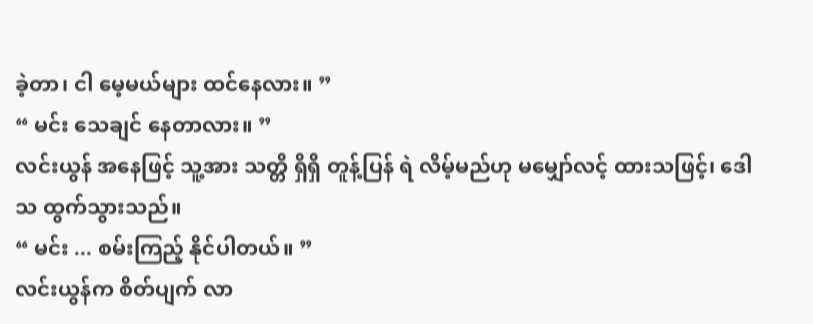ခဲ့တာ၊ ငါ မေ့မယ်များ ထင်နေလား။ ”
“ မင်း သေချင် နေတာလား။ ”
လင်းယွန် အနေဖြင့် သူ့အား သတ္တိ ရှိရှိ တူန့်ပြန် ရဲ လိမ့်မည်ဟု မမျှော်လင့် ထားသဖြင့်၊ ဒေါသ ထွက်သွားသည်။
“ မင်း ... စမ်းကြည့် နိုင်ပါတယ်။ ”
လင်းယွန်က စိတ်ပျက် လာ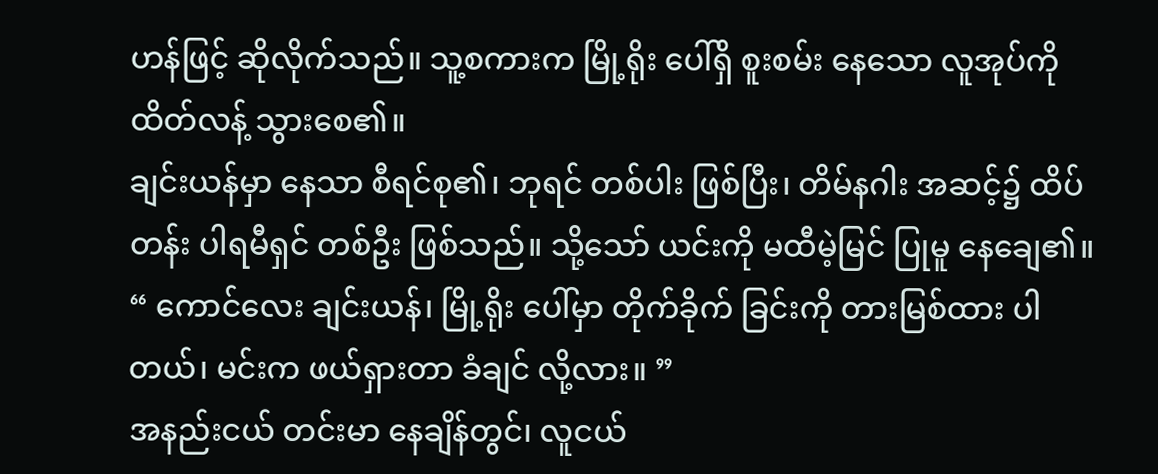ဟန်ဖြင့် ဆိုလိုက်သည်။ သူ့စကားက မြို့ရိုး ပေါ်ရှိ စူးစမ်း နေသော လူအုပ်ကို ထိတ်လန့် သွားစေ၏။
ချင်းယန်မှာ နေသာ စီရင်စု၏၊ ဘုရင် တစ်ပါး ဖြစ်ပြီး၊ တိမ်နဂါး အဆင့်၌ ထိပ်တန်း ပါရမီရှင် တစ်ဦး ဖြစ်သည်။ သို့သော် ယင်းကို မထီမဲ့မြင် ပြုမူ နေချေ၏။
“ ကောင်လေး ချင်းယန်၊ မြို့ရိုး ပေါ်မှာ တိုက်ခိုက် ခြင်းကို တားမြစ်ထား ပါတယ်၊ မင်းက ဖယ်ရှားတာ ခံချင် လို့လား။ ”
အနည်းငယ် တင်းမာ နေချိန်တွင်၊ လူငယ်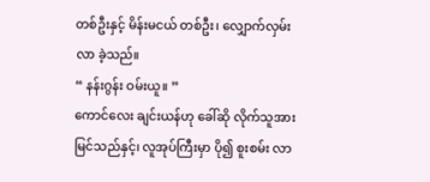တစ်ဦးနှင့် မိန်းမငယ် တစ်ဦး၊ လျှောက်လှမ်းလာ ခဲ့သည်။
“ နန်းဂွန်း ဝမ်းယူ။ ”
ကောင်လေး ချင်းယန်ဟု ခေါ်ဆို လိုက်သူအား မြင်သည်နှင့်၊ လူအုပ်ကြီးမှာ ပို၍ စူးစမ်း လာ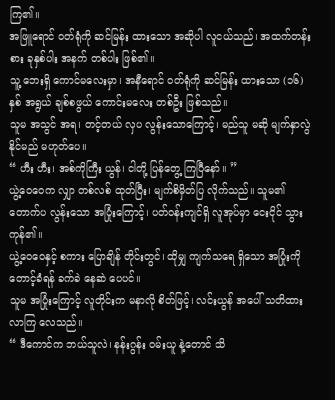ကြ၏။
အဖြူရောင် ဝတ်ရုံကို ဆင်မြန်း ထားသော အဆိုပါ လူငယ်သည်၊ အထက်တန်းစား ခုနှစ်ပါး အနက် တစ်ပါး ဖြစ်၏။
သူ့ ဘေးရှိ ကောင်မလေးမှာ၊ အနီရောင် ဝတ်ရုံကို ဆင်မြန်း ထားသော (၁၆)နှစ် အရွယ် ချစ်စဖွယ် ကောင်းမလေး တစ်ဦး ဖြစ်သည်။
သူမ အသွင် အရ၊ တင့်တယ် လှပ လွန်းသောကြောင့်၊ မည်သူ မဆို မျက်နှာလွဲ နိုင်မည် မဟုတ်ပေ။
“ ဟီး ဟီး၊ အစ်ကိုကြီး ယွန်၊ ငါတို့ ပြန်တွေ့ ကြပြီနော်။ ”
ယွဲ့ဝေဝေက လျှာ တစ်လစ် ထုတ်ပြီး၊ မျက်စိမှိတ်ပြ လိုက်သည်။ သူမ၏ တောက်ပ လွန်းသော အပြုံးကြောင့်၊ ပတ်ဝန်းကျင်ရှိ လူအုပ်မှာ ငေးငိုင် သွားကုန်၏။
ယွဲ့ဝေဝေနှင့် စကား ပြောချိန် တိုင်းတွင်၊ ထိုမျှ ကျက်သရေ ရှိသော အပြုံးကို တောင့်ခံရန် ခက်ခဲ နေဆဲ ပေပင်။
သူမ အပြုံးကြောင့် လူတိုင်းက မနာလို စိတ်ဖြင့်၊ လင်းယွန် အပေါ် သတိထား လာကြ လေသည်။
“ ဒီကောင်က ဘယ်သူလဲ၊ နန်းဂွန်း ဝမ်းယူ နဲ့တောင် သိ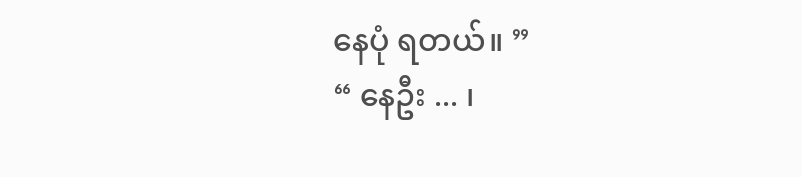နေပုံ ရတယ်။ ”
“ နေဦး ... ၊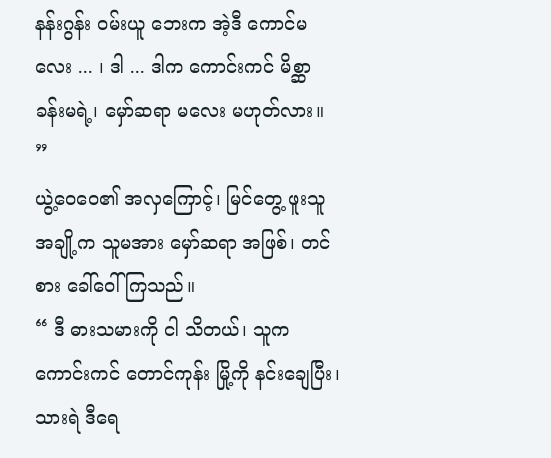နန်းဂွန်း ဝမ်းယူ ဘေးက အဲ့ဒီ ကောင်မလေး ... ၊ ဒါ ... ဒါက ကောင်းကင် မိစ္ဆာ ခန်းမရဲ့၊ မှော်ဆရာ မလေး မဟုတ်လား။ ”
ယွဲ့ဝေဝေ၏ အလှကြောင့်၊ မြင်တွေ့ ဖူးသူ အချို့က သူမအား မှော်ဆရာ အဖြစ်၊ တင်စား ခေါ်ဝေါ် ကြသည်။
“ ဒီ ဓားသမားကို ငါ သိတယ်၊ သူက ကောင်းကင် တောင်ကုန်း မြို့ကို နင်းချေပြီး၊ သားရဲ ဒီရေ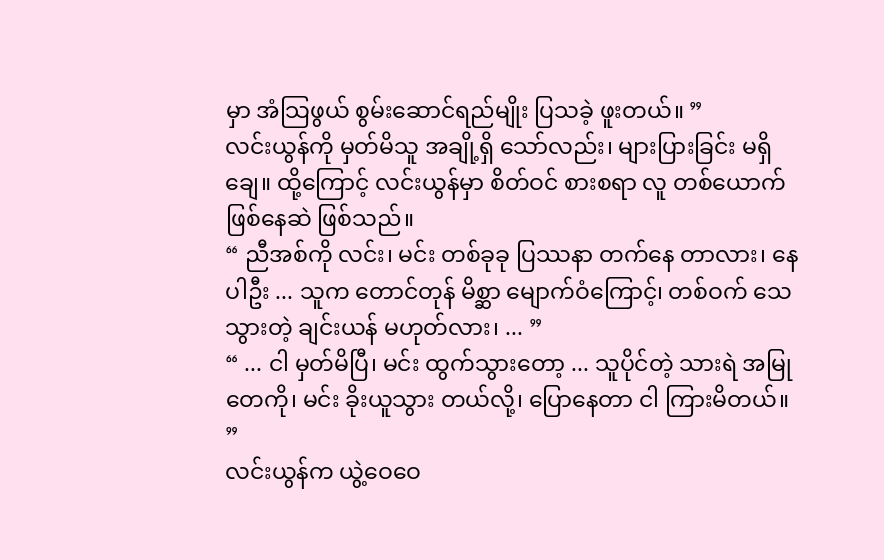မှာ အံသြဖွယ် စွမ်းဆောင်ရည်မျိုး ပြသခဲ့ ဖူးတယ်။ ”
လင်းယွန်ကို မှတ်မိသူ အချို့ရှိ သော်လည်း၊ များပြားခြင်း မရှိချေ။ ထို့ကြောင့် လင်းယွန်မှာ စိတ်ဝင် စားစရာ လူ တစ်ယောက် ဖြစ်နေဆဲ ဖြစ်သည်။
“ ညီအစ်ကို လင်း၊ မင်း တစ်ခုခု ပြဿနာ တက်နေ တာလား၊ နေပါဦး ... သူက တောင်တုန် မိစ္ဆာ မျောက်ဝံကြောင့်၊ တစ်ဝက် သေသွားတဲ့ ချင်းယန် မဟုတ်လား၊ ... ”
“ ... ငါ မှတ်မိပြီ၊ မင်း ထွက်သွားတော့ ... သူပိုင်တဲ့ သားရဲ အမြုတေကို၊ မင်း ခိုးယူသွား တယ်လို့၊ ပြောနေတာ ငါ ကြားမိတယ်။ ”
လင်းယွန်က ယွဲ့ဝေဝေ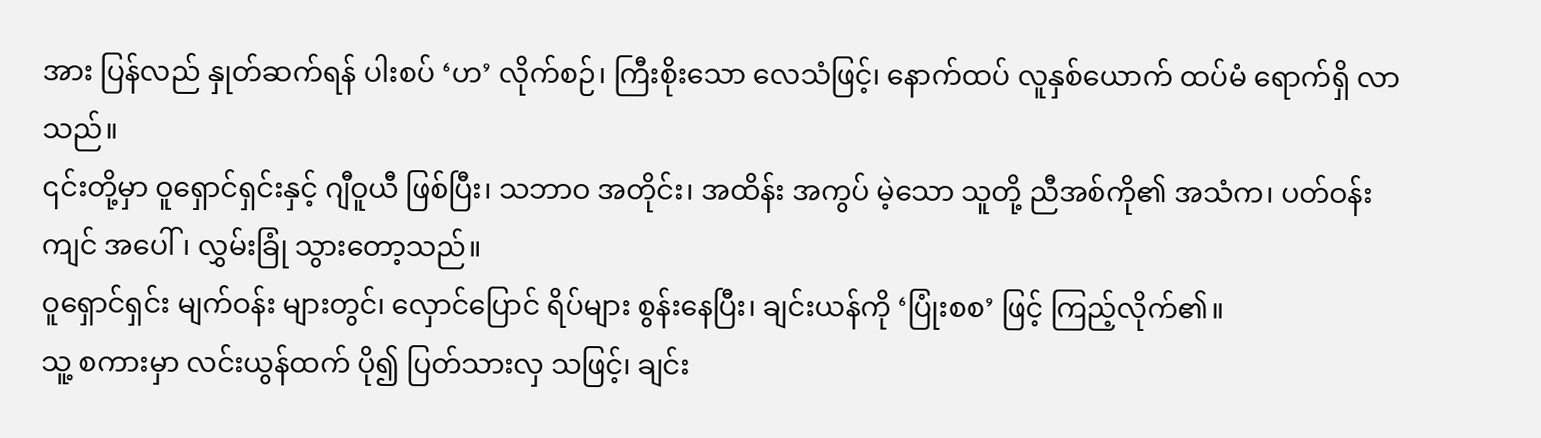အား ပြန်လည် နှုတ်ဆက်ရန် ပါးစပ် ‘ဟ’ လိုက်စဉ်၊ ကြီးစိုးသော လေသံဖြင့်၊ နောက်ထပ် လူနှစ်ယောက် ထပ်မံ ရောက်ရှိ လာသည်။
၎င်းတို့မှာ ဝူရှောင်ရှင်းနှင့် ဂျီဝူယီ ဖြစ်ပြီး၊ သဘာဝ အတိုင်း၊ အထိန်း အကွပ် မဲ့သော သူတို့ ညီအစ်ကို၏ အသံက၊ ပတ်ဝန်းကျင် အပေါ်၊ လွှမ်းခြုံ သွားတော့သည်။
ဝူရှောင်ရှင်း မျက်ဝန်း များတွင်၊ လှောင်ပြောင် ရိပ်များ စွန်းနေပြီး၊ ချင်းယန်ကို ‘ပြုံးစစ’ ဖြင့် ကြည့်လိုက်၏။
သူ့ စကားမှာ လင်းယွန်ထက် ပို၍ ပြတ်သားလှ သဖြင့်၊ ချင်း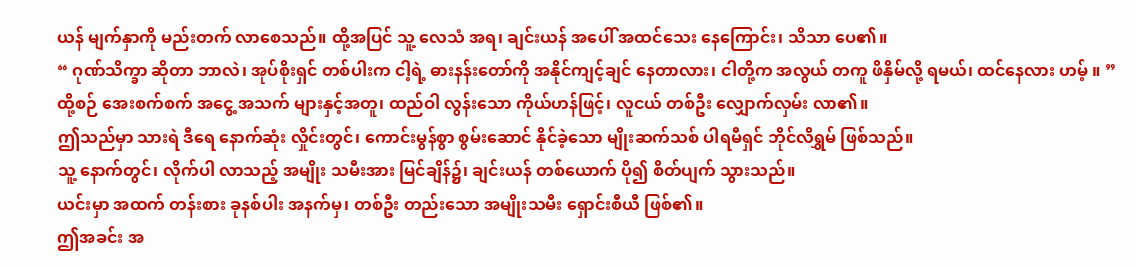ယန် မျက်နှာကို မည်းတက် လာစေသည်။ ထို့အပြင် သူ့ လေသံ အရ၊ ချင်းယန် အပေါ် အထင်သေး နေကြောင်း၊ သိသာ ပေ၏။
“ ဂုဏ်သိက္ခာ ဆိုတာ ဘာလဲ၊ အုပ်စိုးရှင် တစ်ပါးက ငါ့ရဲ့ ဓားနန်းတော်ကို အနိုင်ကျင့်ချင် နေတာလား၊ ငါတို့က အလွယ် တကူ ဖိနှိမ်လို့ ရမယ်၊ ထင်နေလား ဟမ့် ။ ”
ထို့စဉ် အေးစက်စက် အငွေ့ အသက် များနှင့်အတူ၊ ထည်ဝါ လွန်းသော ကိုယ်ဟန်ဖြင့်၊ လူငယ် တစ်ဦး လျှောက်လှမ်း လာ၏။
ဤသည်မှာ သားရဲ ဒီရေ နောက်ဆုံး လှိုင်းတွင်၊ ကောင်းမွန်စွာ စွမ်းဆောင် နိုင်ခဲ့သော မျိုးဆက်သစ် ပါရမီရှင် ဘိုင်လိရွှမ် ဖြစ်သည်။
သူ့ နောက်တွင်၊ လိုက်ပါ လာသည့် အမျိုး သမီးအား မြင်ချိန်၌၊ ချင်းယန် တစ်ယောက် ပို၍ စိတ်ပျက် သွားသည်။
ယင်းမှာ အထက် တန်းစား ခုနစ်ပါး အနက်မှ၊ တစ်ဦး တည်းသော အမျိုးသမီး ရှောင်းစီယီ ဖြစ်၏။
ဤအခင်း အ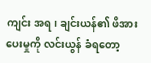ကျင်း အရ၊ ချင်းယန်၏ ဖိအား ပေးမှုကို လင်းယွန် ခံရတော့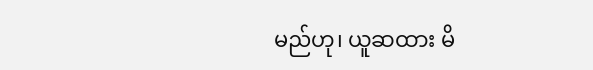မည်ဟု၊ ယူဆထား မိ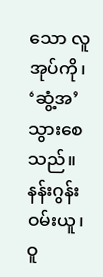သော လူအုပ်ကို၊ ‘ဆွံ့အ’ သွားစေသည်။
နန်းဂွန်း ဝမ်းယူ၊ ဝူ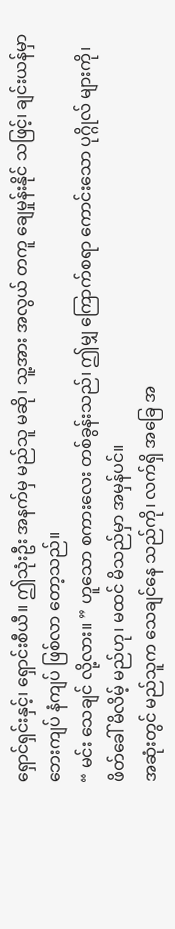ရှောင်ရှင်းနှင့်၊ ရှောင်းစီယီ။ ဤသုံးဦး အနက်မှ မည်သူ မဆို၊ သူ့အား အလွယ် တကူ ချေမှုန်းနိုင် သဖြင့်၊ ချင်းယန်မှာ ဘေးကျပ် နံကျပ် ဖြစ်လာ တော့သည်။
“ မင်း သေချင် လို့လား။ ” ဟူသော စကားလေး တစ်ခွန်းသည်၊ ဤမျှ ကြောက်စရာ ကောင်းသော ပုဂ္ဂိုလ် များကို၊ ဖိတ်ခေါ် မိလိမ့် မည်ဟု၊ မထင် မိသည်မှာ အမှန်ပင်။
အဆုံးတွင် မည်သူက သေချင်နေ သည်ကို၊ လက်ရှိ အခြေ အ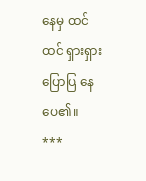နေမှ ထင်ထင် ရှားရှား ပြောပြ နေပေ၏။
***